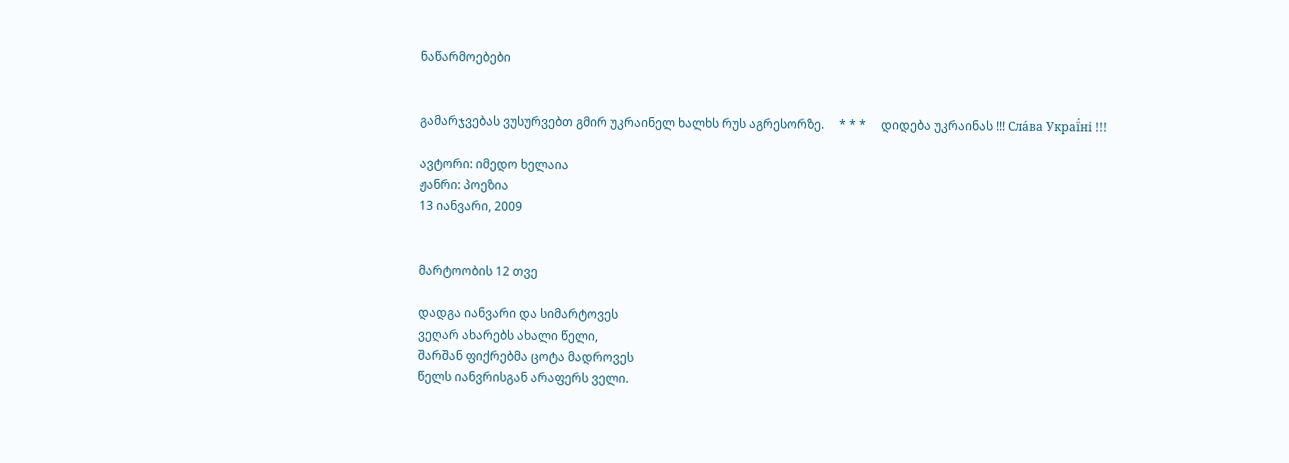ნაწარმოებები


გამარჯვებას ვუსურვებთ გმირ უკრაინელ ხალხს რუს აგრესორზე.     * * *     დიდება უკრაინას !!! Сла́ва Украї́ні !!!

ავტორი: იმედო ხელაია
ჟანრი: პოეზია
13 იანვარი, 2009


მარტოობის 12 თვე

დადგა იანვარი და სიმარტოვეს
ვეღარ ახარებს ახალი წელი,
შარშან ფიქრებმა ცოტა მადროვეს
წელს იანვრისგან არაფერს ველი.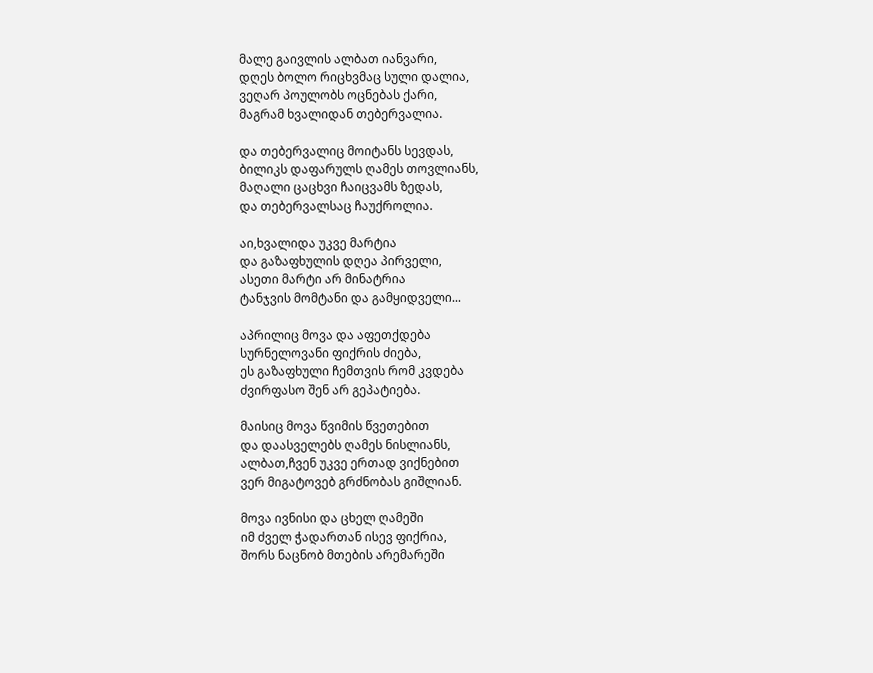მალე გაივლის ალბათ იანვარი,
დღეს ბოლო რიცხვმაც სული დალია,
ვეღარ პოულობს ოცნებას ქარი,
მაგრამ ხვალიდან თებერვალია.

და თებერვალიც მოიტანს სევდას,
ბილიკს დაფარულს ღამეს თოვლიანს,
მაღალი ცაცხვი ჩაიცვამს ზედას,
და თებერვალსაც ჩაუქროლია.

აი,ხვალიდა უკვე მარტია
და გაზაფხულის დღეა პირველი,
ასეთი მარტი არ მინატრია
ტანჯვის მომტანი და გამყიდველი...

აპრილიც მოვა და აფეთქდება
სურნელოვანი ფიქრის ძიება,
ეს გაზაფხული ჩემთვის რომ კვდება
ძვირფასო შენ არ გეპატიება.

მაისიც მოვა წვიმის წვეთებით
და დაასველებს ღამეს ნისლიანს,
ალბათ,ჩვენ უკვე ერთად ვიქნებით
ვერ მიგატოვებ გრძნობას გიშლიან.

მოვა ივნისი და ცხელ ღამეში
იმ ძველ ჭადართან ისევ ფიქრია,
შორს ნაცნობ მთების არემარეში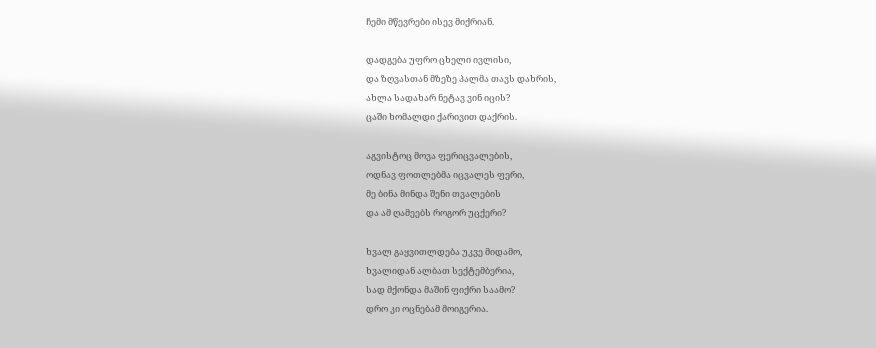ჩემი მწევრები ისევ მიქრიან.

დადგება უფრო ცხელი ივლისი,
და ზღვასთან მზეზე პალმა თავს დახრის,
ახლა სადახარ ნეტავ ვინ იცის?
ცაში ხომალდი ქარივით დაქრის.

აგვისტოც მოვა ფერიცვალების,
ოდნავ ფოთლებმა იცვალეს ფერი,
მე ბინა მინდა შენი თვალების
და ამ ღამეებს როგორ უცქერი?

ხვალ გაყვითლდება უკვე მიდამო,
ხვალიდან ალბათ სექტემბერია,
სად მქონდა მაშინ ფიქრი საამო?
დრო კი ოცნებამ მოიგერია.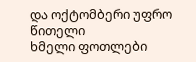და ოქტომბერი უფრო წითელი
ხმელი ფოთლები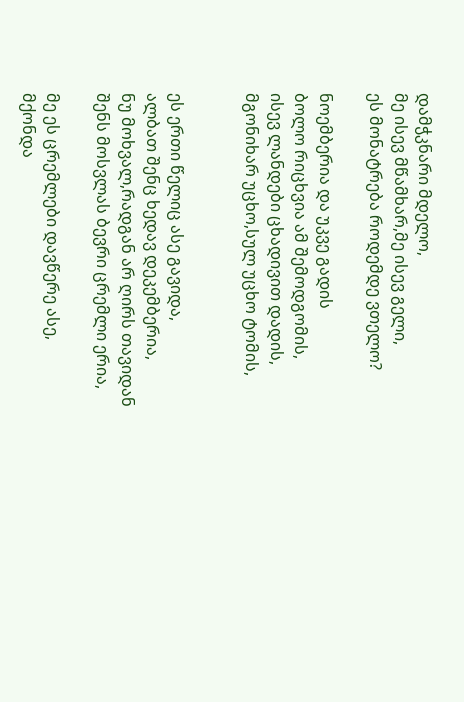დამჭკნარი მდელო,
მე ისევ მწამხარ,მე ისევ გელი,
ეს მონატრება როდემდე ვთელო?

ნოემბერია და უკვე გადის
ბოლო რიცხვია ამ შემოდგომის,
ისევ ლანდები ცხადივით დადის,
მგონიხარ უცხო,სულ უცხო ტომის,


ეს ერთი წელიც ასე გავიდა,
ალბათ შენც ხედავ დეკემბერია,
ნუ მოხვალ,რადგან არ ღირს თავიდან
შენს მოსვლას ბევრი ცრემლი ერია,

მე ეს ცრემლები დავწერე ასე,
მქონდა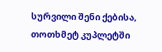სურვილი შენი ქებისა,
თოთხმეტ კუპლეტში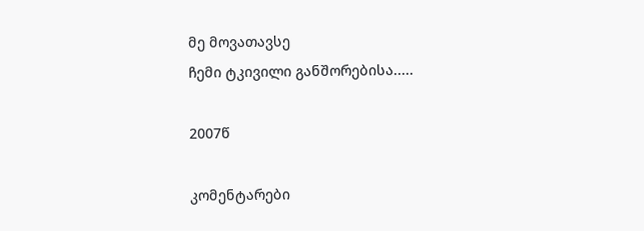მე მოვათავსე
ჩემი ტკივილი განშორებისა.....

2007წ

კომენტარები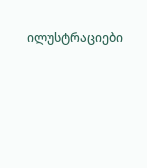ილუსტრაციები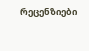რეცენზიები